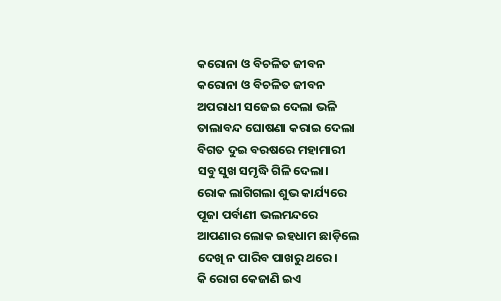କରୋନା ଓ ବିଚଳିତ ଜୀବନ
କରୋନା ଓ ବିଚଳିତ ଜୀବନ
ଅପରାଧୀ ସଜେଇ ଦେଲା ଭଳି
ତାଲାବନ୍ଦ ଘୋଷଣା କରାଇ ଦେଲା
ବିଗତ ଦୁଇ ବରଷରେ ମହାମାରୀ
ସବୁ ସୁଖ ସମୃଦ୍ଧି ଗିଳି ଦେଲା।
ରୋକ ଲାଗିଗଲା ଶୁଭ କାର୍ଯ୍ୟରେ
ପୂଜା ପର୍ବାଣୀ ଭଲମନ୍ଦରେ
ଆପଣାର ଲୋକ ଇହଧାମ ଛାଡ଼ିଲେ
ଦେଖି ନ ପାରିବ ପାଖରୁ ଥରେ।
କି ରୋଗ କେଜାଣି ଇଏ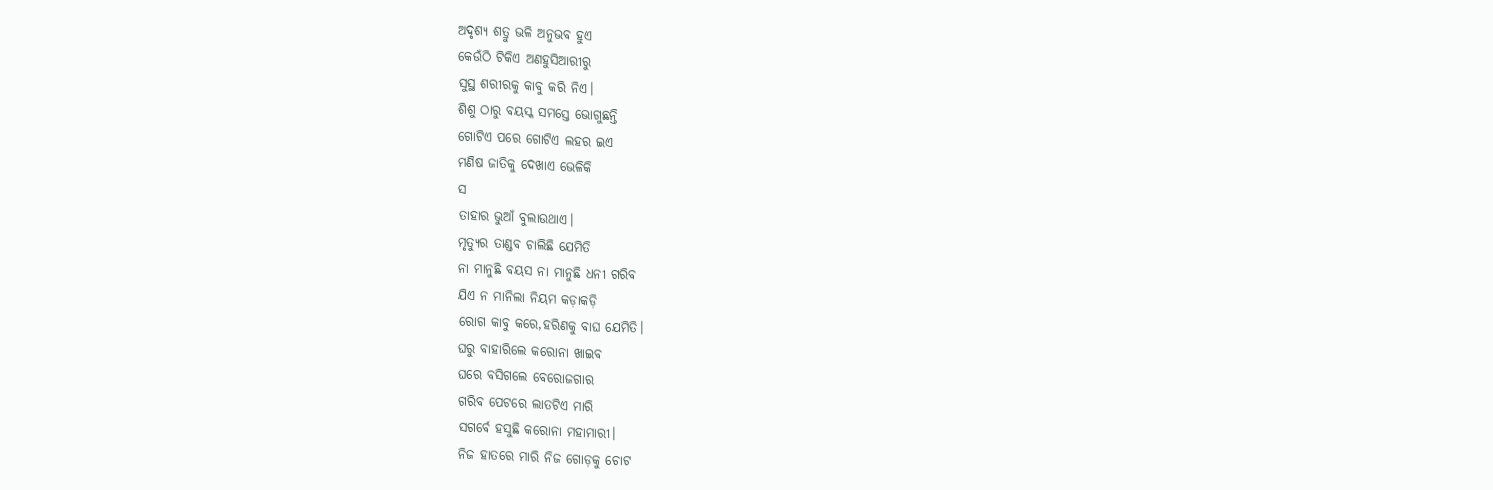ଅଦୃଶ୍ୟ ଶତ୍ରୁ ଭଳି ଅନୁଭବ ହୁଏ
କେଉଁଠି ଟିକିଏ ଅଣହୁସିଆରୀରୁ
ସୁସ୍ଥ ଶରୀରକୁ କାବୁ କରି ନିଏ।
ଶିଶୁ ଠାରୁ ବୟସ୍କ ସମସ୍ତେ ଭୋଗୁଛନ୍ତି
ଗୋଟିଏ ପରେ ଗୋଟିଏ ଲହର ଇଏ
ମଣିଷ ଜାତିକୁ ଦେଖାଏ ଭେଳିକି
ସ
ତାହାର ଭୁଆଁ ବୁଲାଉଥାଏ।
ମୃତ୍ୟୁର ତାଣ୍ଡବ ଚାଲିଛି ଯେମିତି
ନା ମାନୁଛି ବୟସ ନା ମାନୁଛି ଧନୀ ଗରିବ
ଯିଏ ନ ମାନିଲା ନିୟମ କଡ଼ାକଡ଼ି
ରୋଗ କାବୁ କରେ,ହରିଣକୁ ବାଘ ଯେମିତି।
ଘରୁ ବାହାରିଲେ କରୋନା ଖାଇବ
ଘରେ ବସିଗଲେ ବେରୋଜଗାର
ଗରିବ ପେଟରେ ଲାତଟିଏ ମାରି
ସଗର୍ବେ ହସୁଛି କରୋନା ମହାମାରୀ।
ନିଜ ହାତରେ ମାରି ନିଜ ଗୋଡ଼କୁ ଚୋଟ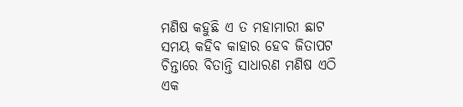ମଣିଷ କହୁଛି ଏ ତ ମହାମାରୀ ଛାଟ
ସମୟ କହିବ କାହାର ହେବ ଜିତାପଟ
ଚିନ୍ତାରେ ବିତାନ୍ତି ସାଧାରଣ ମଣିଷ ଏଠି
ଏକ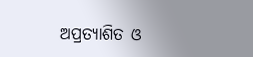ଅପ୍ରତ୍ୟାଶିତ ଓ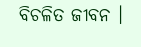ବିଚଳିତ ଜୀବନ ।